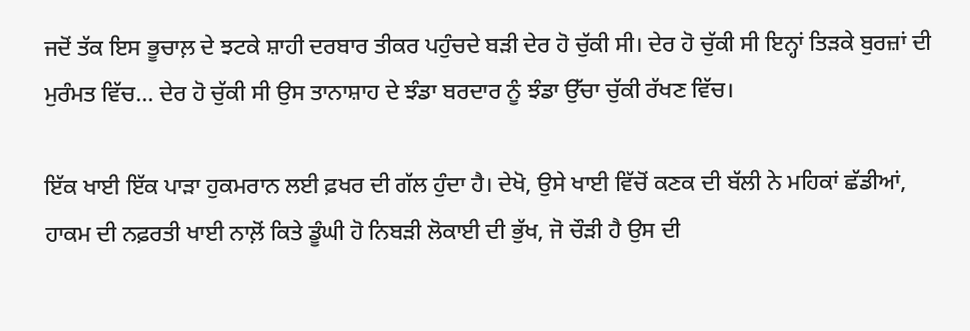ਜਦੋਂ ਤੱਕ ਇਸ ਭੂਚਾਲ਼ ਦੇ ਝਟਕੇ ਸ਼ਾਹੀ ਦਰਬਾਰ ਤੀਕਰ ਪਹੁੰਚਦੇ ਬੜੀ ਦੇਰ ਹੋ ਚੁੱਕੀ ਸੀ। ਦੇਰ ਹੋ ਚੁੱਕੀ ਸੀ ਇਨ੍ਹਾਂ ਤਿੜਕੇ ਬੁਰਜ਼ਾਂ ਦੀ ਮੁਰੰਮਤ ਵਿੱਚ... ਦੇਰ ਹੋ ਚੁੱਕੀ ਸੀ ਉਸ ਤਾਨਾਸ਼ਾਹ ਦੇ ਝੰਡਾ ਬਰਦਾਰ ਨੂੰ ਝੰਡਾ ਉੱਚਾ ਚੁੱਕੀ ਰੱਖਣ ਵਿੱਚ।

ਇੱਕ ਖਾਈ ਇੱਕ ਪਾੜਾ ਹੁਕਮਰਾਨ ਲਈ ਫ਼ਖਰ ਦੀ ਗੱਲ ਹੁੰਦਾ ਹੈ। ਦੇਖੋ, ਉਸੇ ਖਾਈ ਵਿੱਚੋਂ ਕਣਕ ਦੀ ਬੱਲੀ ਨੇ ਮਹਿਕਾਂ ਛੱਡੀਆਂ, ਹਾਕਮ ਦੀ ਨਫ਼ਰਤੀ ਖਾਈ ਨਾਲ਼ੋਂ ਕਿਤੇ ਡੂੰਘੀ ਹੋ ਨਿਬੜੀ ਲੋਕਾਈ ਦੀ ਭੁੱਖ, ਜੋ ਚੌੜੀ ਹੈ ਉਸ ਦੀ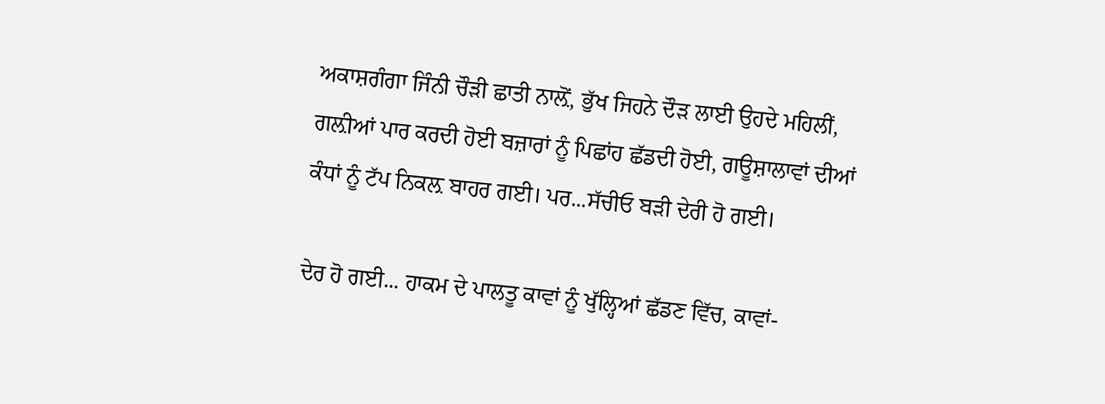ਅਕਾਸ਼ਗੰਗਾ ਜਿੰਨੀ ਚੌੜੀ ਛਾਤੀ ਨਾਲ਼ੋਂ, ਭੁੱਖ ਜਿਹਨੇ ਦੌੜ ਲਾਈ ਉਹਦੇ ਮਹਿਲੀਂ, ਗਲ਼ੀਆਂ ਪਾਰ ਕਰਦੀ ਹੋਈ ਬਜ਼ਾਰਾਂ ਨੂੰ ਪਿਛਾਂਹ ਛੱਡਦੀ ਹੋਈ, ਗਊਸ਼ਾਲਾਵਾਂ ਦੀਆਂ ਕੰਧਾਂ ਨੂੰ ਟੱਪ ਨਿਕਲ਼ ਬਾਹਰ ਗਈ। ਪਰ...ਸੱਚੀਓ ਬੜੀ ਦੇਰੀ ਹੋ ਗਈ।

ਦੇਰ ਹੋ ਗਈ... ਹਾਕਮ ਦੇ ਪਾਲਤੂ ਕਾਵਾਂ ਨੂੰ ਖੁੱਲ੍ਹਿਆਂ ਛੱਡਣ ਵਿੱਚ, ਕਾਵਾਂ-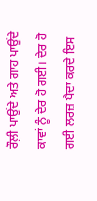ਰੌਲ਼ੀ ਪਾਉਂਦੇ ਅਤੇ ਗਾਹ ਪਾਉਂਦੇ ਕਾਵਾਂ ਨੂੰ ਦੇਰ ਹੋ ਗਈ। ਦੇਰ ਹੋ ਗਈ ਲਰਜ਼ ਪੈਦਾ ਕਰਦੇ ਇਸ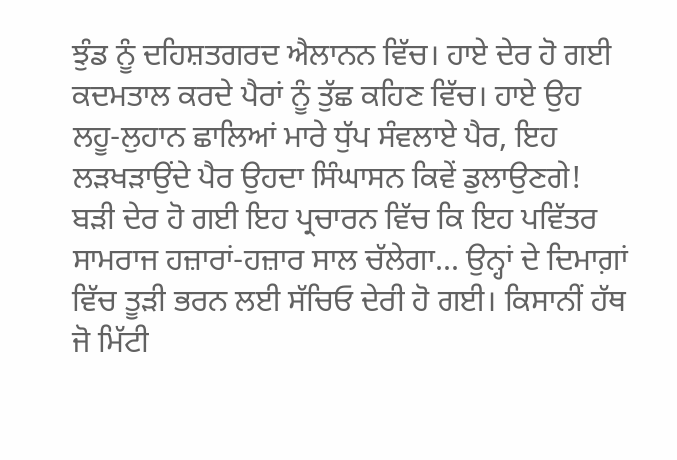ਝੁੰਡ ਨੂੰ ਦਹਿਸ਼ਤਗਰਦ ਐਲਾਨਨ ਵਿੱਚ। ਹਾਏ ਦੇਰ ਹੋ ਗਈ ਕਦਮਤਾਲ ਕਰਦੇ ਪੈਰਾਂ ਨੂੰ ਤੁੱਛ ਕਹਿਣ ਵਿੱਚ। ਹਾਏ ਉਹ ਲਹੂ-ਲੁਹਾਨ ਛਾਲਿਆਂ ਮਾਰੇ ਧੁੱਪ ਸੰਵਲਾਏ ਪੈਰ, ਇਹ ਲੜਖੜਾਉਂਦੇ ਪੈਰ ਉਹਦਾ ਸਿੰਘਾਸਨ ਕਿਵੇਂ ਡੁਲਾਉਣਗੇ! ਬੜੀ ਦੇਰ ਹੋ ਗਈ ਇਹ ਪ੍ਰਚਾਰਨ ਵਿੱਚ ਕਿ ਇਹ ਪਵਿੱਤਰ ਸਾਮਰਾਜ ਹਜ਼ਾਰਾਂ-ਹਜ਼ਾਰ ਸਾਲ ਚੱਲੇਗਾ... ਉਨ੍ਹਾਂ ਦੇ ਦਿਮਾਗ਼ਾਂ ਵਿੱਚ ਤੂੜੀ ਭਰਨ ਲਈ ਸੱਚਿਓ ਦੇਰੀ ਹੋ ਗਈ। ਕਿਸਾਨੀਂ ਹੱਥ ਜੋ ਮਿੱਟੀ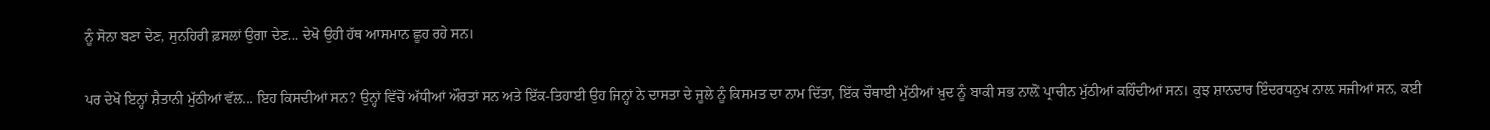ਨੂੰ ਸੋਨਾ ਬਣਾ ਦੇਣ, ਸੁਨਹਿਰੀ ਫ਼ਸਲਾਂ ਉਗਾ ਦੇਣ... ਦੇਖੋ ਉਹੀ ਹੱਥ ਆਸਮਾਨ ਛੂਹ ਰਹੇ ਸਨ।

ਪਰ ਦੇਖੋ ਇਨ੍ਹਾਂ ਸ਼ੈਤਾਨੀ ਮੁੱਠੀਆਂ ਵੱਲ... ਇਹ ਕਿਸਦੀਆਂ ਸਨ? ਉਨ੍ਹਾਂ ਵਿੱਚੋਂ ਅੱਧੀਆਂ ਔਰਤਾਂ ਸਨ ਅਤੇ ਇੱਕ-ਤਿਹਾਈ ਉਹ ਜਿਨ੍ਹਾਂ ਨੇ ਦਾਸਤਾ ਦੇ ਜੂਲੇ ਨੂੰ ਕਿਸਮਤ ਦਾ ਨਾਮ ਦਿੱਤਾ, ਇੱਕ ਚੌਥਾਈ ਮੁੱਠੀਆਂ ਖ਼ੁਦ ਨੂੰ ਬਾਕੀ ਸਭ ਨਾਲ਼ੋਂ ਪ੍ਰਾਚੀਨ ਮੁੱਠੀਆਂ ਕਹਿੰਦੀਆਂ ਸਨ। ਕੁਝ ਸ਼ਾਨਦਾਰ ਇੰਦਰਧਨੁਖ ਨਾਲ਼ ਸਜੀਆਂ ਸਨ, ਕਈ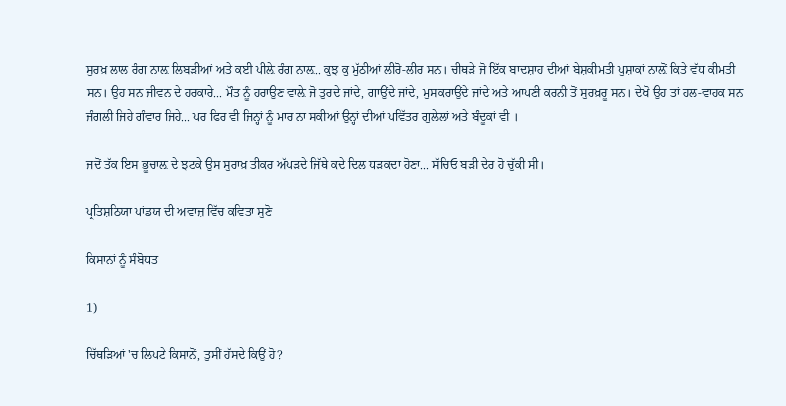ਸੁਰਖ਼ ਲਾਲ ਰੰਗ ਨਾਲ਼ ਲਿਬੜੀਆਂ ਅਤੇ ਕਈ ਪੀਲ਼ੇ ਰੰਗ ਨਾਲ਼.. ਕੁਝ ਕੁ ਮੁੱਠੀਆਂ ਲੀਰੋ-ਲੀਰ ਸਨ। ਚੀਥੜੇ ਜੋ ਇੱਕ ਬਾਦਸ਼ਾਹ ਦੀਆਂ ਬੇਸ਼ਕੀਮਤੀ ਪੁਸ਼ਾਕਾਂ ਨਾਲ਼ੋਂ ਕਿਤੇ ਵੱਧ ਕੀਮਤੀ ਸਨ। ਉਹ ਸਨ ਜੀਵਨ ਦੇ ਹਰਕਾਰੇ... ਮੌਤ ਨੂੰ ਹਰਾਉਣ ਵਾਲ਼ੇ ਜੋ ਤੁਰਦੇ ਜਾਂਦੇ, ਗਾਉਂਦੇ ਜਾਂਦੇ, ਮੁਸਕਰਾਉਂਦੇ ਜਾਂਦੇ ਅਤੇ ਆਪਣੀ ਕਰਨੀ ਤੋਂ ਸੁਰਖ਼ਰੂ ਸਨ। ਦੇਖੋ ਉਹ ਤਾਂ ਹਲ-ਵਾਹਕ ਸਨ ਜੰਗਲੀ ਜਿਹੇ ਗੰਵਾਰ ਜਿਹੇ... ਪਰ ਫਿਰ ਵੀ ਜਿਨ੍ਹਾਂ ਨੂੰ ਮਾਰ ਨਾ ਸਕੀਆਂ ਉਨ੍ਹਾਂ ਦੀਆਂ ਪਵਿੱਤਰ ਗੁਲੇਲਾਂ ਅਤੇ ਬੰਦੂਕਾਂ ਵੀ ।

ਜਦੋਂ ਤੱਕ ਇਸ ਭੂਚਾਲ਼ ਦੇ ਝਟਕੇ ਉਸ ਸੁਰਾਖ਼ ਤੀਕਰ ਅੱਪੜਦੇ ਜਿੱਥੇ ਕਦੇ ਦਿਲ ਧੜਕਦਾ ਹੋਣਾ... ਸੱਚਿਓ ਬੜੀ ਦੇਰ ਹੋ ਚੁੱਕੀ ਸੀ।

ਪ੍ਰਤਿਸ਼ਠਿਯਾ ਪਾਂਡਯ ਦੀ ਅਵਾਜ਼ ਵਿੱਚ ਕਵਿਤਾ ਸੁਣੋ

ਕਿਸਾਨਾਂ ਨੂੰ ਸੰਬੋਧਤ

1)

ਚਿੱਥੜਿਆਂ 'ਚ ਲਿਪਟੇ ਕਿਸਾਨੋਂ, ਤੁਸੀਂ ਹੱਸਦੇ ਕਿਉਂ ਹੋ?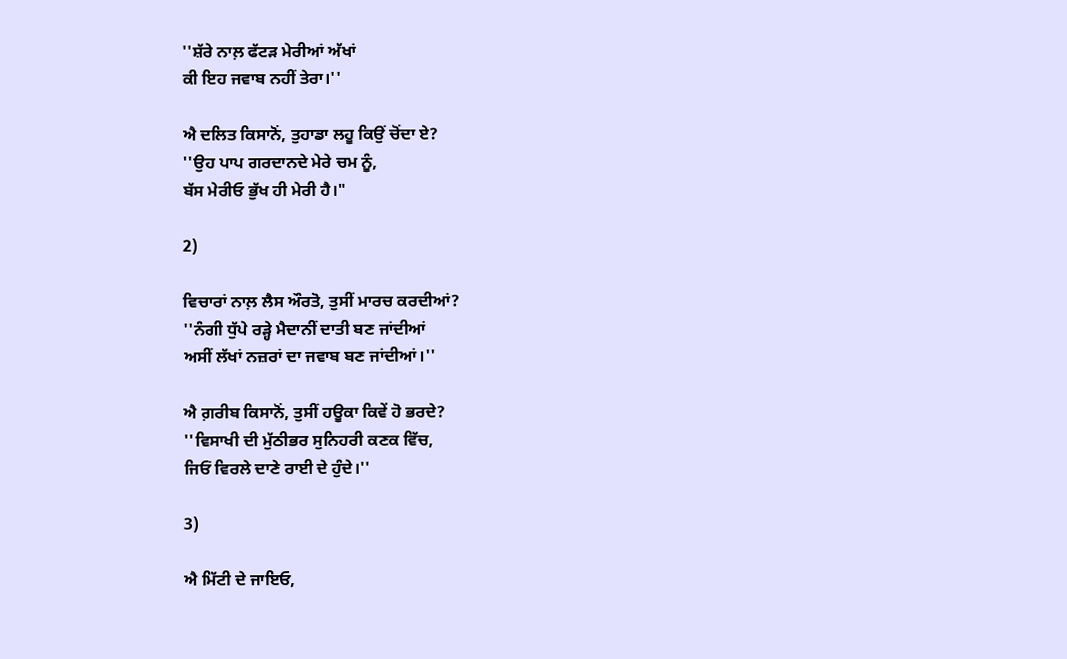''ਸ਼ੱਰੇ ਨਾਲ਼ ਫੱਟੜ ਮੇਰੀਆਂ ਅੱਖਾਂ
ਕੀ ਇਹ ਜਵਾਬ ਨਹੀਂ ਤੇਰਾ।''

ਐ ਦਲਿਤ ਕਿਸਾਨੋਂ, ਤੁਹਾਡਾ ਲਹੂ ਕਿਉਂ ਚੋਂਦਾ ਏ?
''ਉਹ ਪਾਪ ਗਰਦਾਨਦੇ ਮੇਰੇ ਚਮ ਨੂੰ,
ਬੱਸ ਮੇਰੀਓ ਭੁੱਖ ਹੀ ਮੇਰੀ ਹੈ।"

2)

ਵਿਚਾਰਾਂ ਨਾਲ਼ ਲੈਸ ਔਰਤੋ, ਤੁਸੀਂ ਮਾਰਚ ਕਰਦੀਆਂ?
''ਨੰਗੀ ਧੁੱਪੇ ਰੜ੍ਹੇ ਮੈਦਾਨੀਂ ਦਾਤੀ ਬਣ ਜਾਂਦੀਆਂ
ਅਸੀਂ ਲੱਖਾਂ ਨਜ਼ਰਾਂ ਦਾ ਜਵਾਬ ਬਣ ਜਾਂਦੀਆਂ।''

ਐ ਗ਼ਰੀਬ ਕਿਸਾਨੋਂ, ਤੁਸੀਂ ਹਊਕਾ ਕਿਵੇਂ ਹੋ ਭਰਦੇ?
''ਵਿਸਾਖੀ ਦੀ ਮੁੱਠੀਭਰ ਸੁਨਿਹਰੀ ਕਣਕ ਵਿੱਚ,
ਜਿਓਂ ਵਿਰਲੇ ਦਾਣੇ ਰਾਈ ਦੇ ਹੁੰਦੇ।''

3)

ਐ ਮਿੱਟੀ ਦੇ ਜਾਇਓ,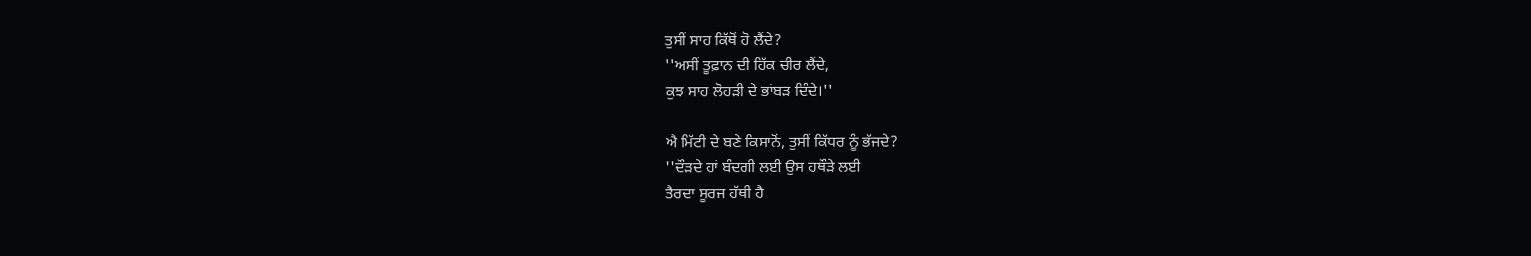ਤੁਸੀਂ ਸਾਹ ਕਿੱਥੋਂ ਹੋ ਲੈਂਦੇ?
''ਅਸੀਂ ਤੂਫ਼ਾਨ ਦੀ ਹਿੱਕ ਚੀਰ ਲੈਂਦੇ,
ਕੁਝ ਸਾਹ ਲੋਹੜੀ ਦੇ ਭਾਂਬੜ ਦਿੰਦੇ।''

ਐ ਮਿੱਟੀ ਦੇ ਬਣੇ ਕਿਸਾਨੋਂ, ਤੁਸੀਂ ਕਿੱਧਰ ਨੂੰ ਭੱਜਦੇ?
''ਦੌੜਦੇ ਹਾਂ ਬੰਦਗੀ ਲਈ ਉਸ ਹਥੌੜੇ ਲਈ
ਤੈਰਦਾ ਸੂਰਜ ਹੱਥੀ ਹੈ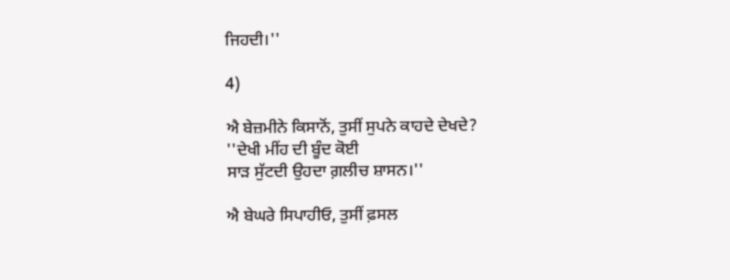ਜਿਹਦੀ।''

4)

ਐ ਬੇਜ਼ਮੀਨੇ ਕਿਸਾਨੋਂ, ਤੁਸੀਂ ਸੁਪਨੇ ਕਾਹਦੇ ਦੇਖਦੇ?
''ਦੇਖੀ ਮੀਂਹ ਦੀ ਬੂੰਦ ਕੋਈ
ਸਾੜ ਸੁੱਟਦੀ ਉਹਦਾ ਗ਼ਲੀਚ ਸ਼ਾਸਨ।''

ਐ ਬੇਘਰੇ ਸਿਪਾਹੀਓ, ਤੁਸੀਂ ਫ਼ਸਲ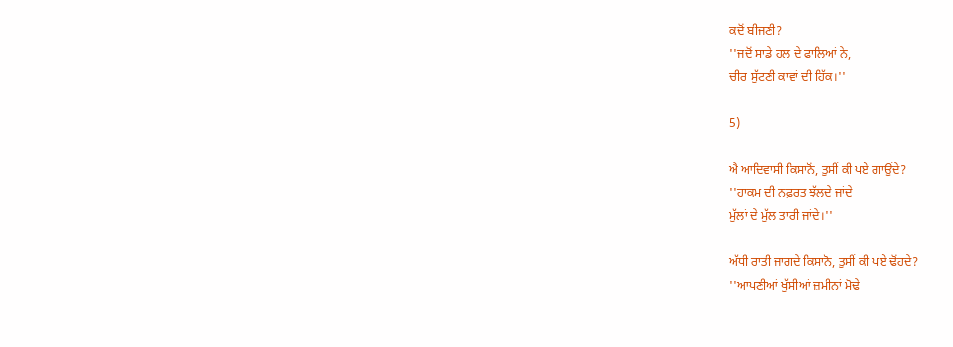ਕਦੋਂ ਬੀਜਣੀ?
''ਜਦੋਂ ਸਾਡੇ ਹਲ ਦੇ ਫਾਲਿਆਂ ਨੇ,
ਚੀਰ ਸੁੱਟਣੀ ਕਾਵਾਂ ਦੀ ਹਿੱਕ।''

5)

ਐ ਆਦਿਵਾਸੀ ਕਿਸਾਨੋਂ, ਤੁਸੀਂ ਕੀ ਪਏ ਗਾਉਂਦੇ?
''ਹਾਕਮ ਦੀ ਨਫ਼ਰਤ ਝੱਲਦੇ ਜਾਂਦੇ
ਮੁੱਲਾਂ ਦੇ ਮੁੱਲ ਤਾਰੀ ਜਾਂਦੇ।''

ਅੱਧੀ ਰਾਤੀ ਜਾਗਦੇ ਕਿਸਾਨੋ, ਤੁਸੀਂ ਕੀ ਪਏ ਢੋਂਹਦੇ?
''ਆਪਣੀਆਂ ਖੁੱਸੀਆਂ ਜ਼ਮੀਨਾਂ ਮੋਢੇ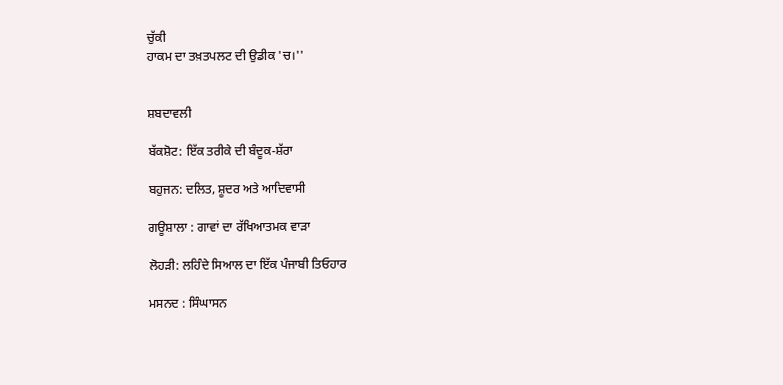ਚੁੱਕੀ
ਹਾਕਮ ਦਾ ਤਖ਼ਤਪਲਟ ਦੀ ਉਡੀਕ 'ਚ।''


ਸ਼ਬਦਾਵਲੀ

ਬੱਕਸ਼ੋਟ: ਇੱਕ ਤਰੀਕੇ ਦੀ ਬੰਦੂਕ-ਸ਼ੱਰਾ

ਬਹੁਜਨ: ਦਲਿਤ, ਸ਼ੂਦਰ ਅਤੇ ਆਦਿਵਾਸੀ

ਗਊਸ਼ਾਲਾ : ਗਾਵਾਂ ਦਾ ਰੱਖਿਆਤਮਕ ਵਾੜਾ

ਲੋਹੜੀ: ਲਹਿੰਦੇ ਸਿਆਲ ਦਾ ਇੱਕ ਪੰਜਾਬੀ ਤਿਓਹਾਰ

ਮਸਨਦ : ਸਿੰਘਾਸਨ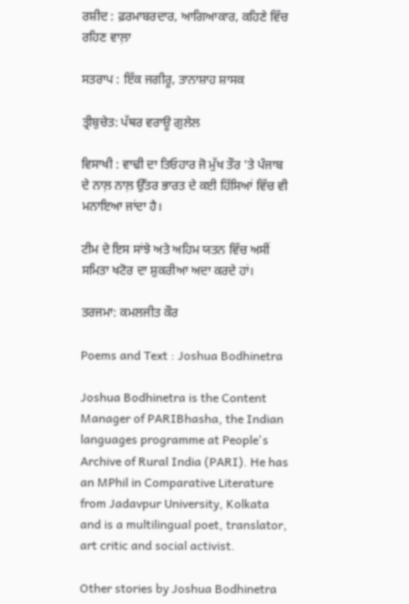ਰਸ਼ੀਦ : ਫ਼ਰਮਾਬਰਦਾਰ, ਆਗਿਆਕਾਰ, ਕਹਿਣੇ ਵਿੱਚ ਰਹਿਣ ਵਾਲ਼ਾ

ਸਤਰਾਪ : ਇੱਕ ਜਗੀਰੂ, ਤਾਨਾਸ਼ਾਹ ਸ਼ਾਸਕ

ਤ੍ਰੀਬੁਚੇਤ: ਪੱਥਰ ਵਰਾਊ ਗੁਲੇਲ

ਵਿਸਾਖੀ : ਵਾਢੀ ਦਾ ਤਿਓਹਾਰ ਜੋ ਮੁੱਖ ਤੌਰ 'ਤੇ ਪੰਜਾਬ ਦੇ ਨਾਲ਼ ਨਾਲ਼ ਉੱਤਰ ਭਾਰਤ ਦੇ ਕਈ ਹਿੱਸਿਆਂ ਵਿੱਚ ਵੀ ਮਨਾਇਆ ਜਾਂਦਾ ਹੈ।

ਟੀਮ ਦੇ ਇਸ ਸਾਂਝੇ ਅਤੇ ਅਹਿਮ ਯਤਨ ਵਿੱਚ ਅਸੀਂ ਸਮਿਤਾ ਖਟੋਰ ਦਾ ਸ਼ੁਕਰੀਆ ਅਦਾ ਕਰਦੇ ਹਾਂ।

ਤਰਜਮਾ: ਕਮਲਜੀਤ ਕੌਰ

Poems and Text : Joshua Bodhinetra

Joshua Bodhinetra is the Content Manager of PARIBhasha, the Indian languages programme at People's Archive of Rural India (PARI). He has an MPhil in Comparative Literature from Jadavpur University, Kolkata and is a multilingual poet, translator, art critic and social activist.

Other stories by Joshua Bodhinetra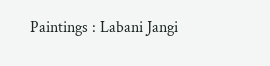Paintings : Labani Jangi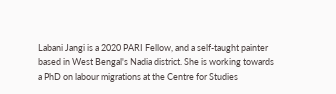Labani Jangi is a 2020 PARI Fellow, and a self-taught painter based in West Bengal's Nadia district. She is working towards a PhD on labour migrations at the Centre for Studies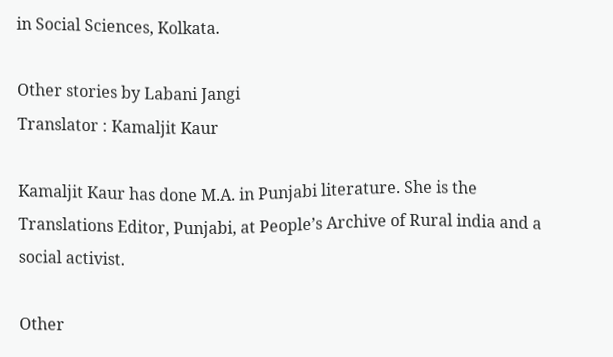in Social Sciences, Kolkata.

Other stories by Labani Jangi
Translator : Kamaljit Kaur

Kamaljit Kaur has done M.A. in Punjabi literature. She is the Translations Editor, Punjabi, at People’s Archive of Rural india and a social activist.

Other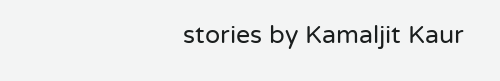stories by Kamaljit Kaur